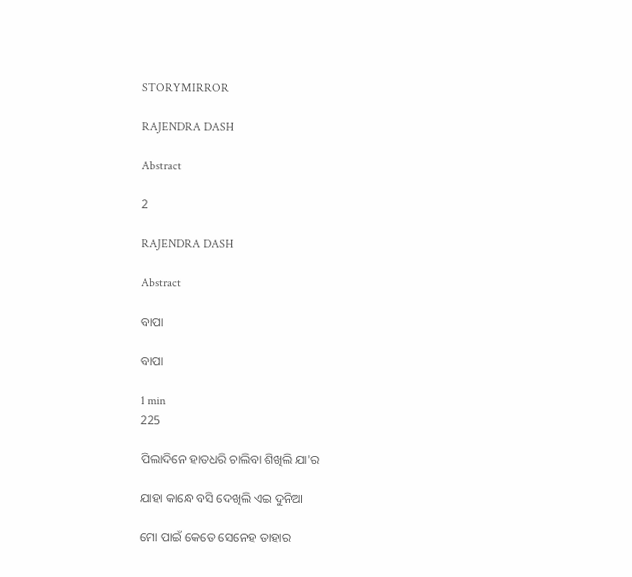STORYMIRROR

RAJENDRA DASH

Abstract

2

RAJENDRA DASH

Abstract

ବାପା

ବାପା

1 min
225

ପିଲାଦିନେ ହାତଧରି ଚାଲିବା ଶିଖିଲି ଯା'ର

ଯାହା କାନ୍ଧେ ବସି ଦେଖିଲି ଏଇ ଦୁନିଆ

ମୋ ପାଇଁ କେତେ ସେନେହ ତାହାର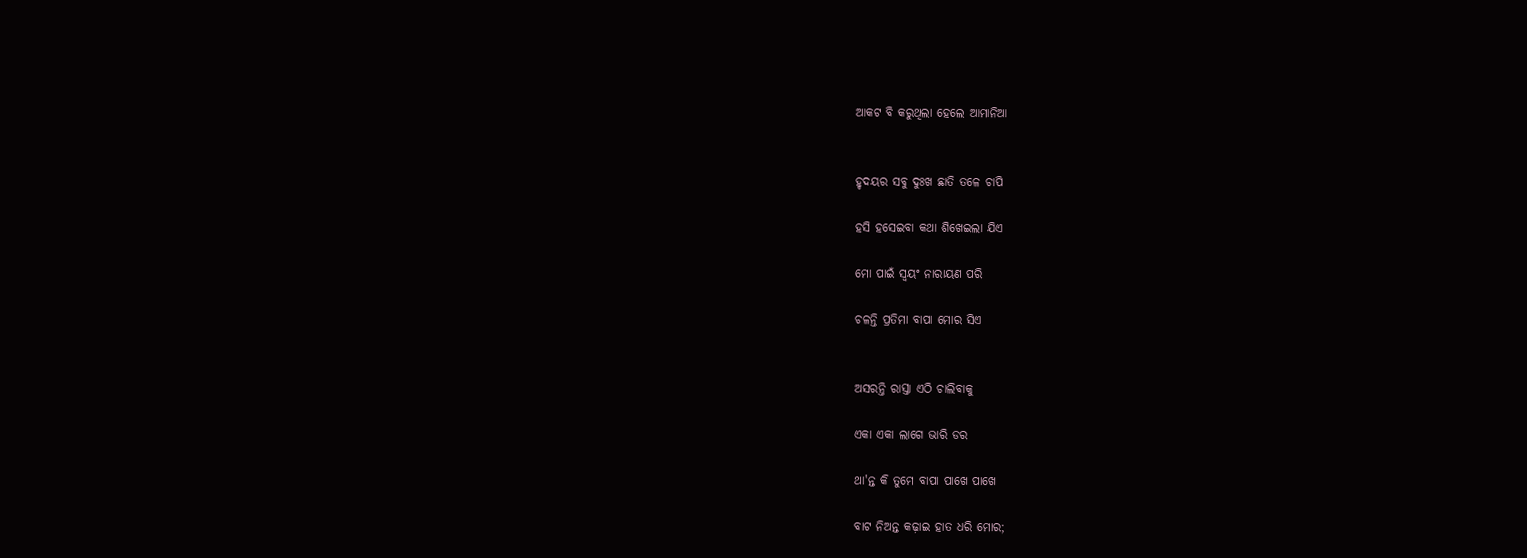ଆକଟ ବି କରୁଥିଲା ହେଲେ ଆମାନିଆ


ହୃଦୟର ସବୁ ଦୁଃଖ ଛାତି ତଳେ ଚାପି

ହସି ହସେଇବା କଥା ଶିଖେଇଲା ଯିଏ

ମୋ ପାଇଁ ସ୍ଵୟଂ ନାରାୟଣ ପରି

ଚଳନ୍ତି ପ୍ରତିମା ବାପା ମୋର ସିଏ


ଅସରନ୍ତି ରାସ୍ତା ଏଠି ଚାଲିବାକୁ

ଏକା ଏକା ଲାଗେ ଭାରି ଡର

ଥା'ନ୍ତ କି ତୁମେ ବାପା ପାଖେ ପାଖେ

ବାଟ ନିଅନ୍ତ କଢ଼ାଇ ହାତ ଧରି ମୋର;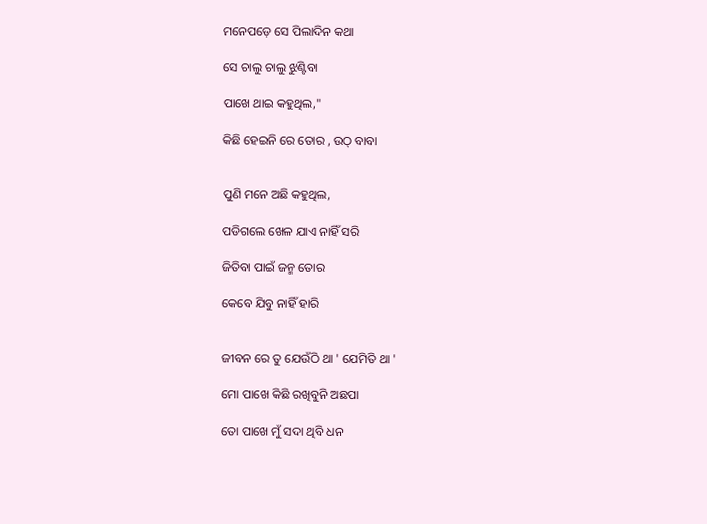ମନେପଡ଼େ ସେ ପିଲାଦିନ କଥା

ସେ ଚାଲୁ ଚାଲୁ ଝୁଣ୍ଟିବା

ପାଖେ ଥାଇ କହୁଥିଲ,"

କିଛି ହେଇନି ରେ ତୋର , ଉଠ୍ ବାବା


ପୁଣି ମନେ ଅଛି କହୁଥିଲ,

ପଡିଗଲେ ଖେଳ ଯାଏ ନାହିଁ ସରି

ଜିତିବା ପାଇଁ ଜନ୍ମ ତୋର

କେବେ ଯିବୁ ନାହିଁ ହାରି


ଜୀବନ ରେ ତୁ ଯେଉଁଠି ଥା ' ଯେମିତି ଥା '

ମୋ ପାଖେ କିଛି ରଖିବୁନି ଅଛପା

ତୋ ପାଖେ ମୁଁ ସଦା ଥିବି ଧନ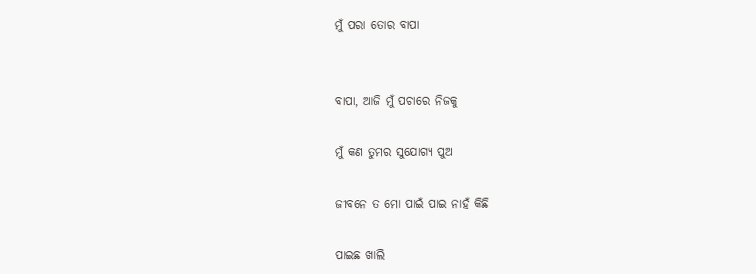ମୁଁ ପରା ତୋର ବାପା


ବାପା, ଆଜି ମୁଁ ପଚାରେ ନିଜକୁ

ମୁଁ କଣ ତୁମର ସୁଯୋଗ୍ୟ ପୁଅ

ଜୀବନେ ତ ମୋ ପାଇଁ ପାଇ ନାହଁ କିଛି

ପାଇଛ ଖାଲି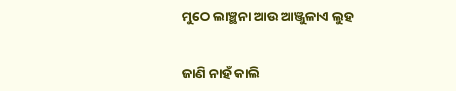ମୁଠେ ଲାଞ୍ଛନା ଆଉ ଆଞ୍ଜୁଳାଏ ଲୁହ


ଜାଣି ନାହଁ କାଲି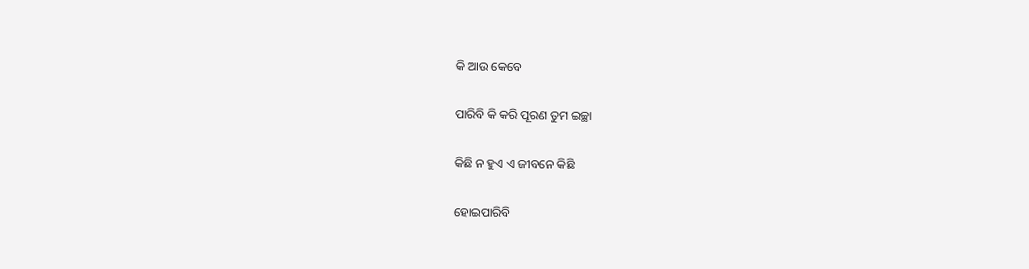କି ଆଉ କେବେ

ପାରିବି କି କରି ପୂରଣ ତୁମ ଇଚ୍ଛା

କିଛି ନ ହୁଏ ଏ ଜୀବନେ କିଛି

ହୋଇପାରିବି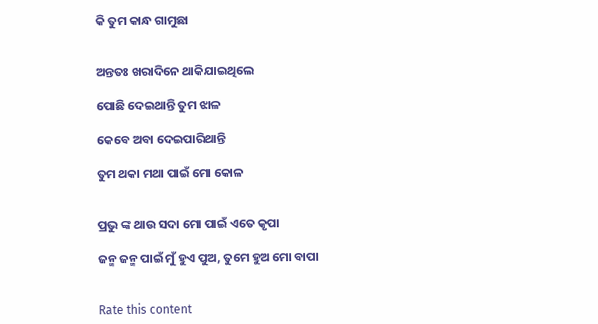କି ତୁମ କାନ୍ଧ ଗାମୁଛା


ଅନ୍ତତଃ ଖରାଦିନେ ଥାକିଯାଇଥିଲେ

ପୋଛି ଦେଇଥାନ୍ତି ତୁମ ଝାଳ

କେବେ ଅବା ଦେଇପାରିଥାନ୍ତି

ତୁମ ଥକା ମଥା ପାଇଁ ମୋ କୋଳ


ପ୍ରଭୁ ଙ୍କ ଥାଉ ସଦା ମୋ ପାଇଁ ଏତେ କୃପା

ଜନ୍ମ ଜନ୍ମ ପାଇଁ ମୁଁ ହୁଏ ପୁଅ, ତୁମେ ହୁଅ ମୋ ବାପା


Rate this content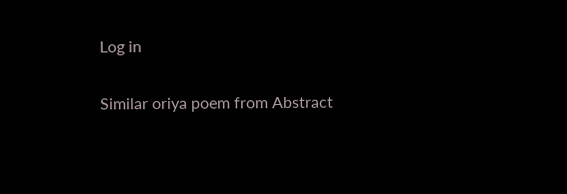Log in

Similar oriya poem from Abstract